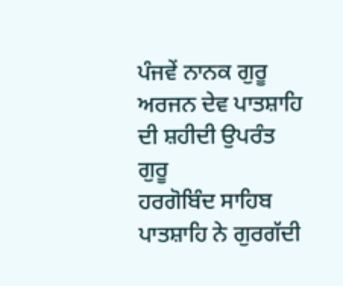ਪੰਜਵੇਂ ਨਾਨਕ ਗੁਰੂ ਅਰਜਨ ਦੇਵ ਪਾਤਸ਼ਾਹਿ ਦੀ ਸ਼ਹੀਦੀ ਉਪਰੰਤ ਗੁਰੂ
ਹਰਗੋਬਿੰਦ ਸਾਹਿਬ ਪਾਤਸ਼ਾਹਿ ਨੇ ਗੁਰਗੱਦੀ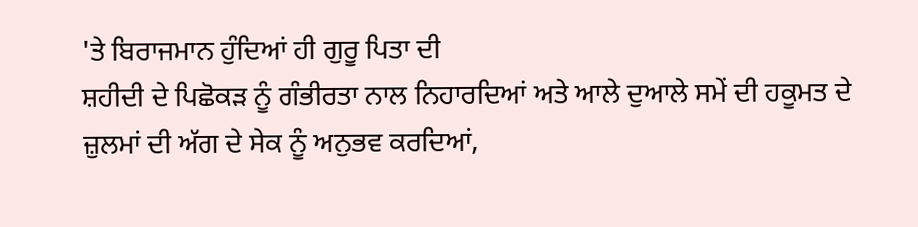'ਤੇ ਬਿਰਾਜਮਾਨ ਹੁੰਦਿਆਂ ਹੀ ਗੁਰੂ ਪਿਤਾ ਦੀ
ਸ਼ਹੀਦੀ ਦੇ ਪਿਛੋਕੜ ਨੂੰ ਗੰਭੀਰਤਾ ਨਾਲ ਨਿਹਾਰਦਿਆਂ ਅਤੇ ਆਲੇ ਦੁਆਲੇ ਸਮੇਂ ਦੀ ਹਕੂਮਤ ਦੇ
ਜ਼ੁਲਮਾਂ ਦੀ ਅੱਗ ਦੇ ਸੇਕ ਨੂੰ ਅਨੁਭਵ ਕਰਦਿਆਂ,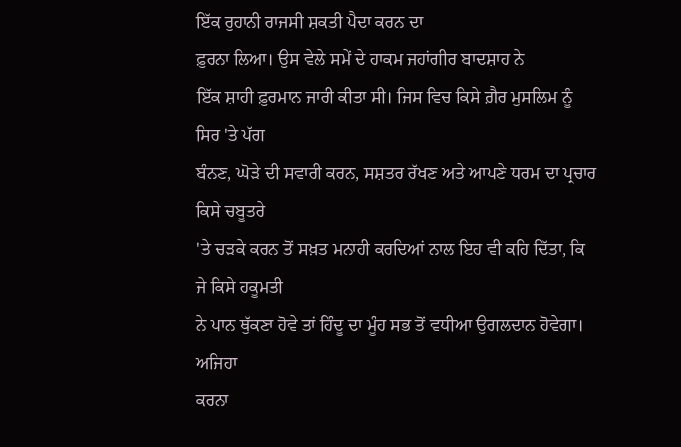ਇੱਕ ਰੁਹਾਨੀ ਰਾਜਸੀ ਸ਼ਕਤੀ ਪੈਦਾ ਕਰਨ ਦਾ
ਫ਼ੁਰਨਾ ਲਿਆ। ਉਸ ਵੇਲੇ ਸਮੇਂ ਦੇ ਹਾਕਮ ਜਹਾਂਗੀਰ ਬਾਦਸ਼ਾਹ ਨੇ
ਇੱਕ ਸ਼ਾਹੀ ਫ਼ੁਰਮਾਨ ਜਾਰੀ ਕੀਤਾ ਸੀ। ਜਿਸ ਵਿਚ ਕਿਸੇ ਗ਼ੈਰ ਮੁਸਲਿਮ ਨੂੰ ਸਿਰ 'ਤੇ ਪੱਗ
ਬੰਨਣ, ਘੋੜੇ ਦੀ ਸਵਾਰੀ ਕਰਨ, ਸਸ਼ਤਰ ਰੱਖਣ ਅਤੇ ਆਪਣੇ ਧਰਮ ਦਾ ਪ੍ਰਚਾਰ ਕਿਸੇ ਚਬੂਤਰੇ
'ਤੇ ਚੜਕੇ ਕਰਨ ਤੋਂ ਸਖ਼ਤ ਮਨਾਹੀ ਕਰਦਿਆਂ ਨਾਲ ਇਹ ਵੀ ਕਹਿ ਦਿੱਤਾ, ਕਿ ਜੇ ਕਿਸੇ ਹਕੂਮਤੀ
ਨੇ ਪਾਨ ਥੁੱਕਣਾ ਹੋਵੇ ਤਾਂ ਹਿੰਦੂ ਦਾ ਮੂੰਹ ਸਭ ਤੋਂ ਵਧੀਆ ਉਗਲਦਾਨ ਹੋਵੇਗਾ।
ਅਜਿਹਾ
ਕਰਨਾ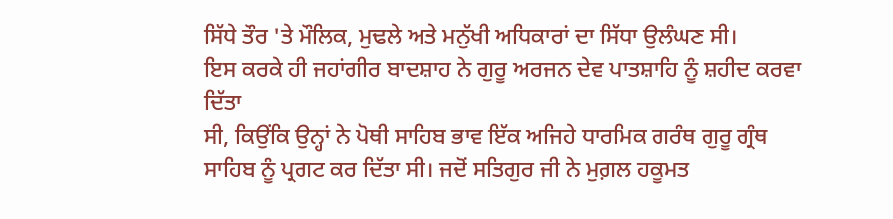ਸਿੱਧੇ ਤੌਰ 'ਤੇ ਮੌਲਿਕ, ਮੁਢਲੇ ਅਤੇ ਮਨੁੱਖੀ ਅਧਿਕਾਰਾਂ ਦਾ ਸਿੱਧਾ ਉਲੰਘਣ ਸੀ।
ਇਸ ਕਰਕੇ ਹੀ ਜਹਾਂਗੀਰ ਬਾਦਸ਼ਾਹ ਨੇ ਗੁਰੂ ਅਰਜਨ ਦੇਵ ਪਾਤਸ਼ਾਹਿ ਨੂੰ ਸ਼ਹੀਦ ਕਰਵਾ ਦਿੱਤਾ
ਸੀ, ਕਿਉਂਕਿ ਉਨ੍ਹਾਂ ਨੇ ਪੋਥੀ ਸਾਹਿਬ ਭਾਵ ਇੱਕ ਅਜਿਹੇ ਧਾਰਮਿਕ ਗਰੰਥ ਗੁਰੂ ਗ੍ਰੰਥ
ਸਾਹਿਬ ਨੂੰ ਪ੍ਰਗਟ ਕਰ ਦਿੱਤਾ ਸੀ। ਜਦੋਂ ਸਤਿਗੁਰ ਜੀ ਨੇ ਮੁਗ਼ਲ ਹਕੂਮਤ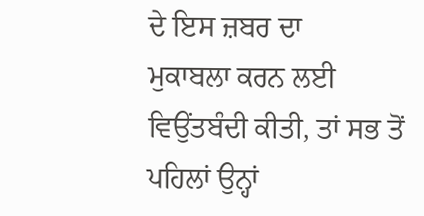ਦੇ ਇਸ ਜ਼ਬਰ ਦਾ
ਮੁਕਾਬਲਾ ਕਰਨ ਲਈ ਵਿਉਂਤਬੰਦੀ ਕੀਤੀ, ਤਾਂ ਸਭ ਤੋਂ ਪਹਿਲਾਂ ਉਨ੍ਹਾਂ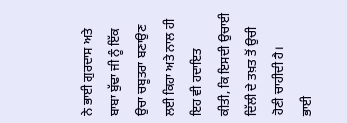ਨੇ ਭਾਈ ਗੁਰਦਾਸ ਅਤੇ
ਬਾਬਾ ਬੁੱਢਾ ਜੀ ਨੂੰ ਇੱਕ ਉਚਾ ਚਬੂਤਰਾ ਬਣਾਉਣ ਲਈ ਕਿਹਾ ਅਤੇ ਨਾਲ ਹੀ ਇਹ ਵੀ ਹਦਾਇਤ
ਕੀਤੀ, ਕਿ ਇਸਦੀ ਉਚਾਈ ਦਿੱਲੀ ਦੇ ਤਖ਼ਤ ਤੋਂ ਉਚੀ ਹੋਣੀ ਚਾਹੀਦੀ ਹੈ।
ਭਾਈ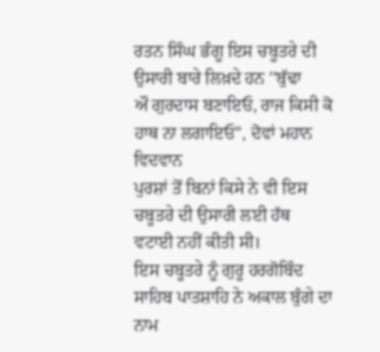ਰਤਨ ਸਿੰਘ ਭੰਗੂ ਇਸ ਚਬੂਤਰੇ ਦੀ ਉਸਾਰੀ ਬਾਰੇ ਲਿਖ਼ਦੇ ਹਨ ''ਬੁੱਢਾ
ਔ ਗੁਰਦਾਸ ਬਣਾਇਓ, ਰਾਜ ਕਿਸੀ ਕੋ ਹਾਥ ਨਾ ਲਗਾਇਓ'', ਦੋਵਾਂ ਮਹਾਨ ਵਿਦਵਾਨ
ਪੁਰਸ਼ਾਂ ਤੋਂ ਬਿਨਾਂ ਕਿਸੇ ਨੇ ਵੀ ਇਸ ਚਬੂਤਰੇ ਦੀ ਉਸਾਰੀ ਲਈ ਹੱਥ ਵਟਾਈ ਨਹੀਂ ਕੀਤੀ ਸੀ।
ਇਸ ਚਬੂਤਰੇ ਨੂੰ ਗੁਰੂ ਹਰਗੋਬਿੰਦ ਸਾਹਿਬ ਪਾਤਸ਼ਾਹਿ ਨੇ ਅਕਾਲ ਬੁੰਗੇ ਦਾ ਨਾਮ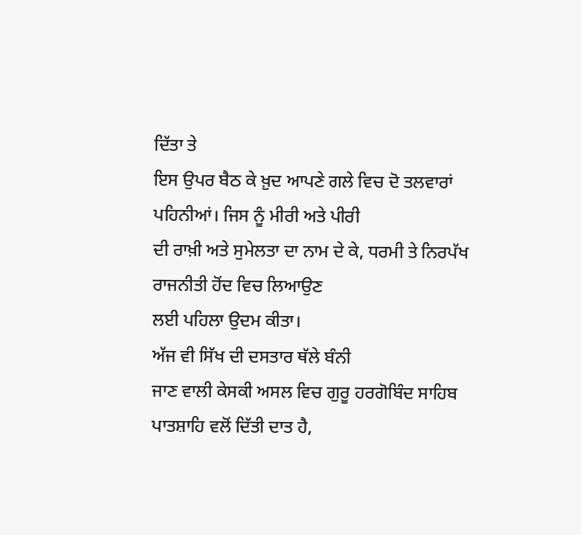ਦਿੱਤਾ ਤੇ
ਇਸ ਉਪਰ ਬੈਠ ਕੇ ਖ਼ੁਦ ਆਪਣੇ ਗਲੇ ਵਿਚ ਦੋ ਤਲਵਾਰਾਂ ਪਹਿਨੀਆਂ। ਜਿਸ ਨੂੰ ਮੀਰੀ ਅਤੇ ਪੀਰੀ
ਦੀ ਰਾਖ਼ੀ ਅਤੇ ਸੁਮੇਲਤਾ ਦਾ ਨਾਮ ਦੇ ਕੇ, ਧਰਮੀ ਤੇ ਨਿਰਪੱਖ ਰਾਜਨੀਤੀ ਹੋਂਦ ਵਿਚ ਲਿਆਉਣ
ਲਈ ਪਹਿਲਾ ਉਦਮ ਕੀਤਾ।
ਅੱਜ ਵੀ ਸਿੱਖ ਦੀ ਦਸਤਾਰ ਥੱਲੇ ਬੰਨੀ
ਜਾਣ ਵਾਲੀ ਕੇਸਕੀ ਅਸਲ ਵਿਚ ਗੁਰੂ ਹਰਗੋਬਿੰਦ ਸਾਹਿਬ ਪਾਤਸ਼ਾਹਿ ਵਲੋਂ ਦਿੱਤੀ ਦਾਤ ਹੈ,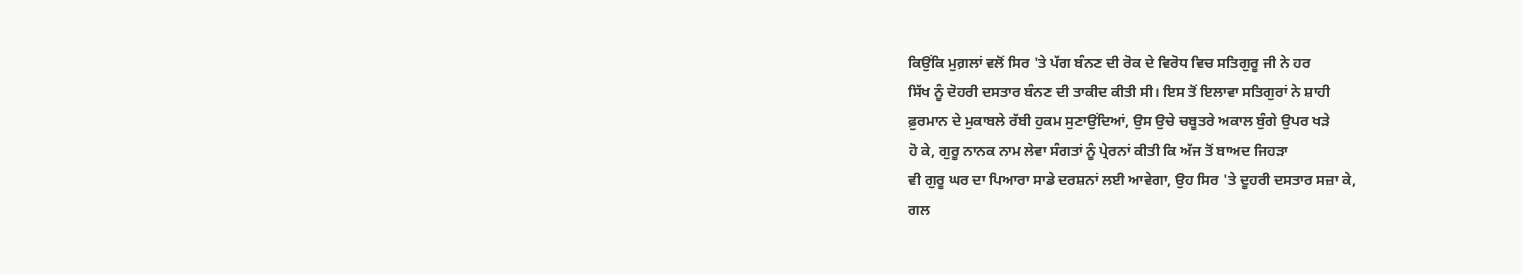ਕਿਉਂਕਿ ਮੁਗ਼ਲਾਂ ਵਲੋਂ ਸਿਰ 'ਤੇ ਪੱਗ ਬੰਨਣ ਦੀ ਰੋਕ ਦੇ ਵਿਰੋਧ ਵਿਚ ਸਤਿਗੁਰੂ ਜੀ ਨੇ ਹਰ
ਸਿੱਖ ਨੂੰ ਦੋਹਰੀ ਦਸਤਾਰ ਬੰਨਣ ਦੀ ਤਾਕੀਦ ਕੀਤੀ ਸੀ। ਇਸ ਤੋਂ ਇਲਾਵਾ ਸਤਿਗੁਰਾਂ ਨੇ ਸ਼ਾਹੀ
ਫ਼ੁਰਮਾਨ ਦੇ ਮੁਕਾਬਲੇ ਰੱਬੀ ਹੁਕਮ ਸੁਣਾਉਂਦਿਆਂ, ਉਸ ਉਚੇ ਚਬੂਤਰੇ ਅਕਾਲ ਬੁੰਗੇ ਉਪਰ ਖੜੇ
ਹੋ ਕੇ, ਗੁਰੂ ਨਾਨਕ ਨਾਮ ਲੇਵਾ ਸੰਗਤਾਂ ਨੂੰ ਪ੍ਰੇਰਨਾਂ ਕੀਤੀ ਕਿ ਅੱਜ ਤੋਂ ਬਾਅਦ ਜਿਹੜਾ
ਵੀ ਗੁਰੂ ਘਰ ਦਾ ਪਿਆਰਾ ਸਾਡੇ ਦਰਸ਼ਨਾਂ ਲਈ ਆਵੇਗਾ, ਉਹ ਸਿਰ 'ਤੇ ਦੂਹਰੀ ਦਸਤਾਰ ਸਜ਼ਾ ਕੇ,
ਗਲ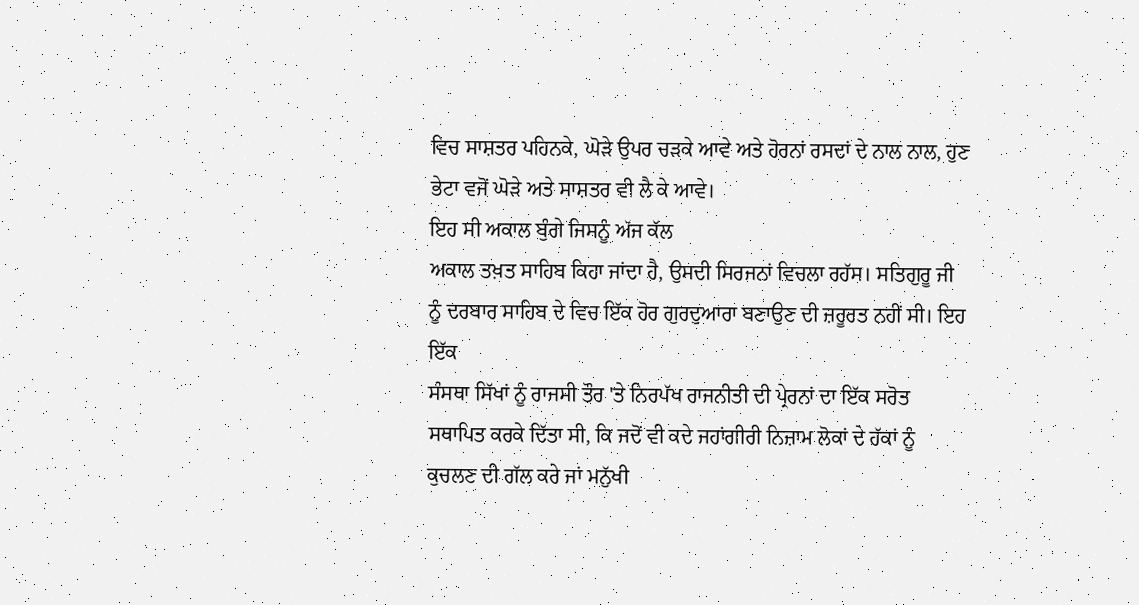ਵਿਚ ਸਾਸ਼ਤਰ ਪਹਿਨਕੇ, ਘੋੜੇ ਉਪਰ ਚੜਕੇ ਆਵੇ ਅਤੇ ਹੋਰਨਾਂ ਰਸਦਾਂ ਦੇ ਨਾਲ ਨਾਲ, ਹੁਣ
ਭੇਟਾ ਵਜੋਂ ਘੋੜੇ ਅਤੇ ਸਾਸ਼ਤਰ ਵੀ ਲੈ ਕੇ ਆਵੇ।
ਇਹ ਸੀ ਅਕਾਲ ਬੁੰਗੇ ਜਿਸਨੂੰ ਅੱਜ ਕੱਲ
ਅਕਾਲ ਤਖ਼ਤ ਸਾਹਿਬ ਕਿਹਾ ਜਾਂਦਾ ਹੈ, ਉਸਦੀ ਸਿਰਜਨਾਂ ਵਿਚਲਾ ਰਹੱਸ। ਸਤਿਗੁਰੂ ਜੀ
ਨੂੰ ਦਰਬਾਰ ਸਾਹਿਬ ਦੇ ਵਿਚ ਇੱਕ ਹੋਰ ਗੁਰਦੁਆਰਾ ਬਣਾਉਣ ਦੀ ਜ਼ਰੂਰਤ ਨਹੀਂ ਸੀ। ਇਹ ਇੱਕ
ਸੰਸਥਾ ਸਿੱਖਾਂ ਨੂੰ ਰਾਜਸੀ ਤੌਰ 'ਤੇ ਨਿਰਪੱਖ ਰਾਜਨੀਤੀ ਦੀ ਪ੍ਰੇਰਨਾਂ ਦਾ ਇੱਕ ਸਰੋਤ
ਸਥਾਪਿਤ ਕਰਕੇ ਦਿੱਤਾ ਸੀ, ਕਿ ਜਦੋਂ ਵੀ ਕਦੇ ਜਹਾਂਗੀਰੀ ਨਿਜ਼ਾਮ ਲੋਕਾਂ ਦੇ ਹੱਕਾਂ ਨੂੰ
ਕੁਚਲਣ ਦੀ ਗੱਲ ਕਰੇ ਜਾਂ ਮਨੁੱਖੀ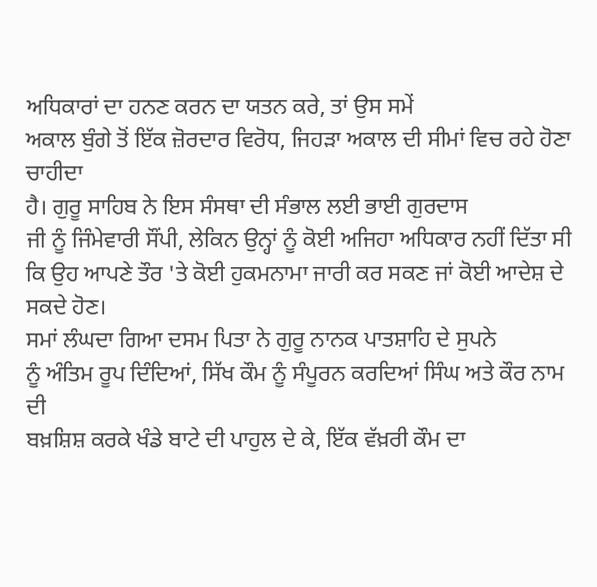ਅਧਿਕਾਰਾਂ ਦਾ ਹਨਣ ਕਰਨ ਦਾ ਯਤਨ ਕਰੇ, ਤਾਂ ਉਸ ਸਮੇਂ
ਅਕਾਲ ਬੁੰਗੇ ਤੋਂ ਇੱਕ ਜ਼ੋਰਦਾਰ ਵਿਰੋਧ, ਜਿਹੜਾ ਅਕਾਲ ਦੀ ਸੀਮਾਂ ਵਿਚ ਰਹੇ ਹੋਣਾ ਚਾਹੀਦਾ
ਹੈ। ਗੁਰੂ ਸਾਹਿਬ ਨੇ ਇਸ ਸੰਸਥਾ ਦੀ ਸੰਭਾਲ ਲਈ ਭਾਈ ਗੁਰਦਾਸ
ਜੀ ਨੂੰ ਜਿੰਮੇਵਾਰੀ ਸੌਂਪੀ, ਲੇਕਿਨ ਉਨ੍ਹਾਂ ਨੂੰ ਕੋਈ ਅਜਿਹਾ ਅਧਿਕਾਰ ਨਹੀਂ ਦਿੱਤਾ ਸੀ
ਕਿ ਉਹ ਆਪਣੇ ਤੌਰ 'ਤੇ ਕੋਈ ਹੁਕਮਨਾਮਾ ਜਾਰੀ ਕਰ ਸਕਣ ਜਾਂ ਕੋਈ ਆਦੇਸ਼ ਦੇ ਸਕਦੇ ਹੋਣ।
ਸਮਾਂ ਲੰਘਦਾ ਗਿਆ ਦਸਮ ਪਿਤਾ ਨੇ ਗੁਰੂ ਨਾਨਕ ਪਾਤਸ਼ਾਹਿ ਦੇ ਸੁਪਨੇ
ਨੂੰ ਅੰਤਿਮ ਰੂਪ ਦਿੰਦਿਆਂ, ਸਿੱਖ ਕੌਮ ਨੂੰ ਸੰਪੂਰਨ ਕਰਦਿਆਂ ਸਿੰਘ ਅਤੇ ਕੌਰ ਨਾਮ ਦੀ
ਬਖ਼ਸ਼ਿਸ਼ ਕਰਕੇ ਖੰਡੇ ਬਾਟੇ ਦੀ ਪਾਹੁਲ ਦੇ ਕੇ, ਇੱਕ ਵੱਖ਼ਰੀ ਕੌਮ ਦਾ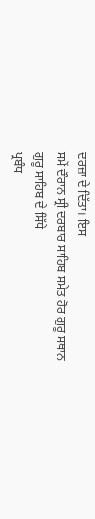ਦਰਜ਼ਾ ਦੇ ਦਿੱਤਾ। ਇਸ
ਸਮੇਂ ਦੌਰਾਨ ਸ੍ਰੀ ਦਰਬਾਰ ਸਾਹਿਬ ਸਮੇਤ ਹੋਰ ਗੁਰੂ ਸਥਾਨ ਗੁਰੂ ਸਾਹਿਬ ਦੇ ਸਿੱਧੇ
ਪ੍ਰਬੰਧ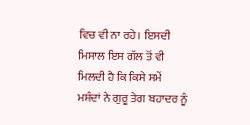ਵਿਚ ਵੀ ਨਾ ਰਹੇ। ਇਸਦੀ ਮਿਸਾਲ ਇਸ ਗੱਲ ਤੋਂ ਵੀ ਮਿਲਦੀ ਹੈ ਕਿ ਕਿਸੇ ਸਮੇਂ
ਮਸ਼ੰਦਾਂ ਨੇ ਗੁਰੂ ਤੇਗ ਬਹਾਦਰ ਨੂੰ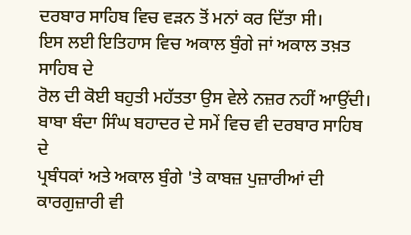ਦਰਬਾਰ ਸਾਹਿਬ ਵਿਚ ਵੜਨ ਤੋਂ ਮਨਾਂ ਕਰ ਦਿੱਤਾ ਸੀ।
ਇਸ ਲਈ ਇਤਿਹਾਸ ਵਿਚ ਅਕਾਲ ਬੁੰਗੇ ਜਾਂ ਅਕਾਲ ਤਖ਼ਤ ਸਾਹਿਬ ਦੇ
ਰੋਲ ਦੀ ਕੋਈ ਬਹੁਤੀ ਮਹੱਤਤਾ ਉਸ ਵੇਲੇ ਨਜ਼ਰ ਨਹੀਂ ਆਉਂਦੀ।
ਬਾਬਾ ਬੰਦਾ ਸਿੰਘ ਬਹਾਦਰ ਦੇ ਸਮੇਂ ਵਿਚ ਵੀ ਦਰਬਾਰ ਸਾਹਿਬ ਦੇ
ਪ੍ਰਬੰਧਕਾਂ ਅਤੇ ਅਕਾਲ ਬੁੰਗੇ 'ਤੇ ਕਾਬਜ਼ ਪੁਜ਼ਾਰੀਆਂ ਦੀ ਕਾਰਗੁਜ਼ਾਰੀ ਵੀ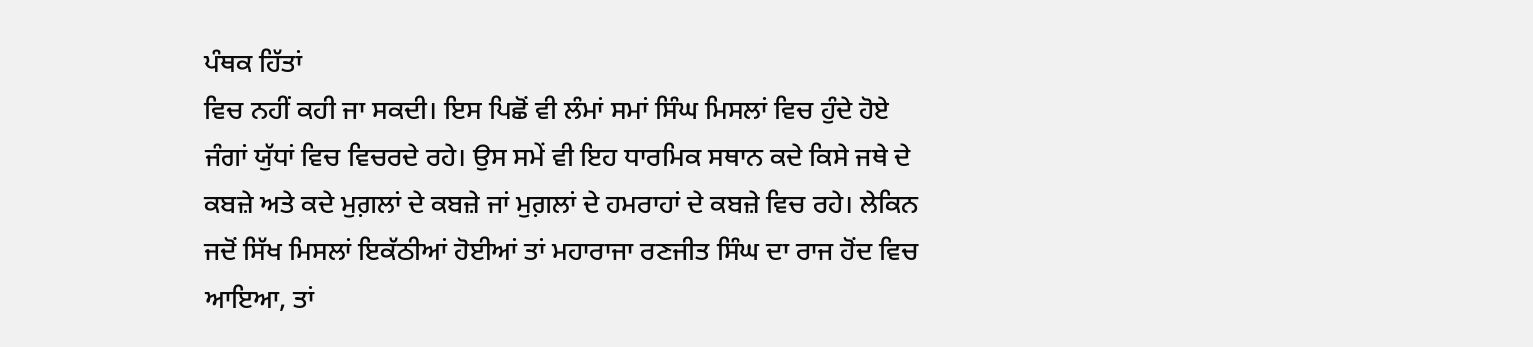ਪੰਥਕ ਹਿੱਤਾਂ
ਵਿਚ ਨਹੀਂ ਕਹੀ ਜਾ ਸਕਦੀ। ਇਸ ਪਿਛੋਂ ਵੀ ਲੰਮਾਂ ਸਮਾਂ ਸਿੰਘ ਮਿਸਲਾਂ ਵਿਚ ਹੁੰਦੇ ਹੋਏ
ਜੰਗਾਂ ਯੁੱਧਾਂ ਵਿਚ ਵਿਚਰਦੇ ਰਹੇ। ਉਸ ਸਮੇਂ ਵੀ ਇਹ ਧਾਰਮਿਕ ਸਥਾਨ ਕਦੇ ਕਿਸੇ ਜਥੇ ਦੇ
ਕਬਜ਼ੇ ਅਤੇ ਕਦੇ ਮੁਗ਼ਲਾਂ ਦੇ ਕਬਜ਼ੇ ਜਾਂ ਮੁਗ਼ਲਾਂ ਦੇ ਹਮਰਾਹਾਂ ਦੇ ਕਬਜ਼ੇ ਵਿਚ ਰਹੇ। ਲੇਕਿਨ
ਜਦੋਂ ਸਿੱਖ ਮਿਸਲਾਂ ਇਕੱਠੀਆਂ ਹੋਈਆਂ ਤਾਂ ਮਹਾਰਾਜਾ ਰਣਜੀਤ ਸਿੰਘ ਦਾ ਰਾਜ ਹੋਂਦ ਵਿਚ
ਆਇਆ, ਤਾਂ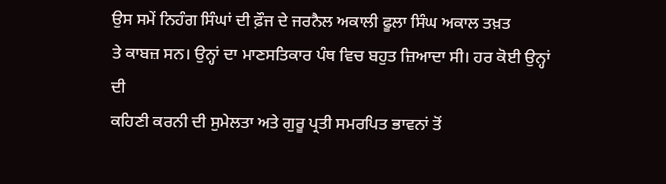ਉਸ ਸਮੇਂ ਨਿਹੰਗ ਸਿੰਘਾਂ ਦੀ ਫ਼ੌਜ ਦੇ ਜਰਨੈਲ ਅਕਾਲੀ ਫੂਲਾ ਸਿੰਘ ਅਕਾਲ ਤਖ਼ਤ
ਤੇ ਕਾਬਜ਼ ਸਨ। ਉਨ੍ਹਾਂ ਦਾ ਮਾਣਸਤਿਕਾਰ ਪੰਥ ਵਿਚ ਬਹੁਤ ਜ਼ਿਆਦਾ ਸੀ। ਹਰ ਕੋਈ ਉਨ੍ਹਾਂ ਦੀ
ਕਹਿਣੀ ਕਰਨੀ ਦੀ ਸੁਮੇਲਤਾ ਅਤੇ ਗੁਰੂ ਪ੍ਰਤੀ ਸਮਰਪਿਤ ਭਾਵਨਾਂ ਤੋਂ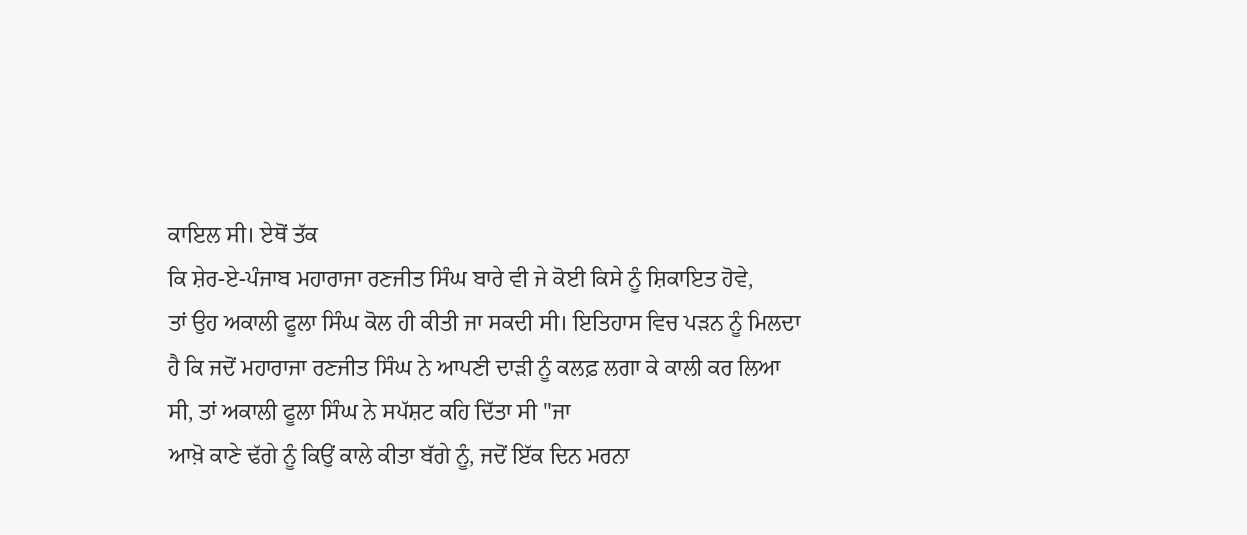ਕਾਇਲ ਸੀ। ਏਥੋਂ ਤੱਕ
ਕਿ ਸ਼ੇਰ-ਏ-ਪੰਜਾਬ ਮਹਾਰਾਜਾ ਰਣਜੀਤ ਸਿੰਘ ਬਾਰੇ ਵੀ ਜੇ ਕੋਈ ਕਿਸੇ ਨੂੰ ਸ਼ਿਕਾਇਤ ਹੋਵੇ,
ਤਾਂ ਉਹ ਅਕਾਲੀ ਫੂਲਾ ਸਿੰਘ ਕੋਲ ਹੀ ਕੀਤੀ ਜਾ ਸਕਦੀ ਸੀ। ਇਤਿਹਾਸ ਵਿਚ ਪੜਨ ਨੂੰ ਮਿਲਦਾ
ਹੈ ਕਿ ਜਦੋਂ ਮਹਾਰਾਜਾ ਰਣਜੀਤ ਸਿੰਘ ਨੇ ਆਪਣੀ ਦਾੜੀ ਨੂੰ ਕਲਫ਼ ਲਗਾ ਕੇ ਕਾਲੀ ਕਰ ਲਿਆ
ਸੀ, ਤਾਂ ਅਕਾਲੀ ਫੂਲਾ ਸਿੰਘ ਨੇ ਸਪੱਸ਼ਟ ਕਹਿ ਦਿੱਤਾ ਸੀ ''ਜਾ
ਆਖ਼ੋ ਕਾਣੇ ਢੱਗੇ ਨੂੰ ਕਿਉਂ ਕਾਲੇ ਕੀਤਾ ਬੱਗੇ ਨੂੰ, ਜਦੋਂ ਇੱਕ ਦਿਨ ਮਰਨਾ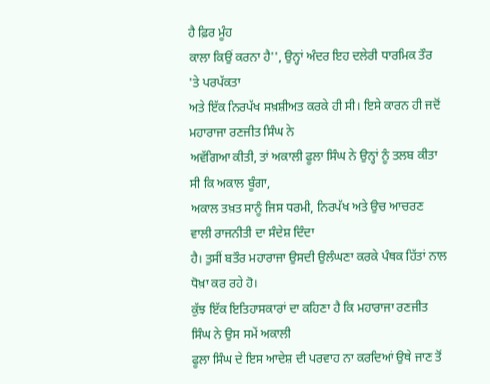ਹੈ ਫ਼ਿਰ ਮੂੰਹ
ਕਾਲਾ ਕਿਉਂ ਕਰਨਾ ਹੈ'', ਉਨ੍ਹਾਂ ਅੰਦਰ ਇਹ ਦਲੇਰੀ ਧਾਰਮਿਕ ਤੌਰ 'ਤੇ ਪਰਪੱਕਤਾ
ਅਤੇ ਇੱਕ ਨਿਰਪੱਖ ਸਖ਼ਸ਼ੀਅਤ ਕਰਕੇ ਹੀ ਸੀ। ਇਸੇ ਕਾਰਨ ਹੀ ਜਦੋਂ ਮਹਾਰਾਜਾ ਰਣਜੀਤ ਸਿੰਘ ਨੇ
ਅਵੱਗਿਆ ਕੀਤੀ, ਤਾਂ ਅਕਾਲੀ ਫੂਲਾ ਸਿੰਘ ਨੇ ਉਨ੍ਹਾਂ ਨੂੰ ਤਲਬ ਕੀਤਾ ਸੀ ਕਿ ਅਕਾਲ ਬੂੰਗਾ,
ਅਕਾਲ ਤਖ਼ਤ ਸਾਨੂੰ ਜਿਸ ਧਰਮੀ, ਨਿਰਪੱਖ ਅਤੇ ਉਚ ਆਚਰਣ ਵਾਲੀ ਰਾਜਨੀਤੀ ਦਾ ਸੰਦੇਸ਼ ਦਿੰਦਾ
ਹੈ। ਤੁਸੀਂ ਬਤੌਰ ਮਹਾਰਾਜਾ ਉਸਦੀ ਉਲੰਘਣਾ ਕਰਕੇ ਪੰਥਕ ਹਿੱਤਾਂ ਨਾਲ ਧੋਖ਼ਾ ਕਰ ਰਹੇ ਹੋ।
ਕੁੱਝ ਇੱਕ ਇਤਿਹਾਸਕਾਰਾਂ ਦਾ ਕਹਿਣਾ ਹੈ ਕਿ ਮਹਾਰਾਜਾ ਰਣਜੀਤ ਸਿੰਘ ਨੇ ਉਸ ਸਮੇਂ ਅਕਾਲੀ
ਫੂਲਾ ਸਿੰਘ ਦੇ ਇਸ ਆਦੇਸ਼ ਦੀ ਪਰਵਾਹ ਨਾ ਕਰਦਿਆਂ ਉਥੇ ਜਾਣ ਤੋਂ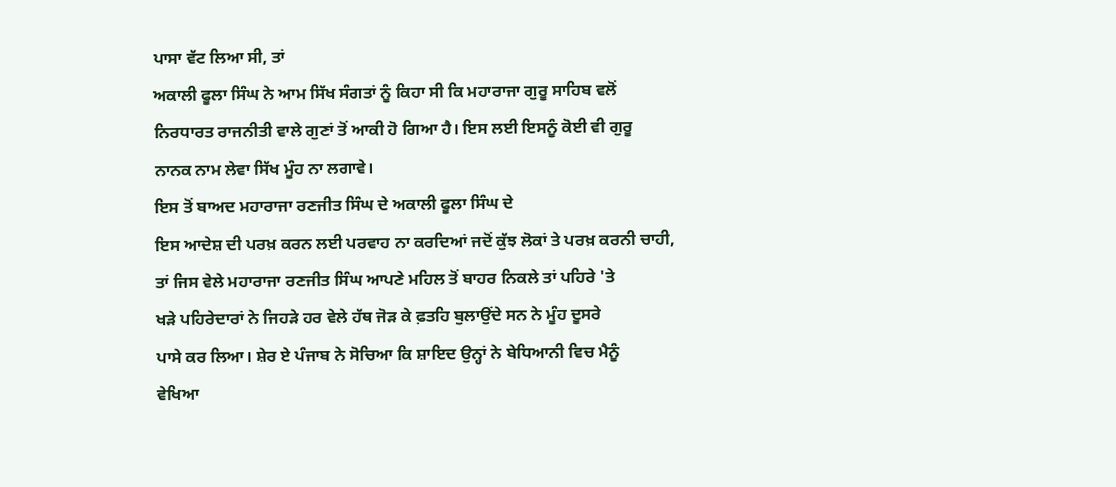ਪਾਸਾ ਵੱਟ ਲਿਆ ਸੀ, ਤਾਂ
ਅਕਾਲੀ ਫੂਲਾ ਸਿੰਘ ਨੇ ਆਮ ਸਿੱਖ ਸੰਗਤਾਂ ਨੂੰ ਕਿਹਾ ਸੀ ਕਿ ਮਹਾਰਾਜਾ ਗੁਰੂ ਸਾਹਿਬ ਵਲੋਂ
ਨਿਰਧਾਰਤ ਰਾਜਨੀਤੀ ਵਾਲੇ ਗੁਣਾਂ ਤੋਂ ਆਕੀ ਹੋ ਗਿਆ ਹੈ। ਇਸ ਲਈ ਇਸਨੂੰ ਕੋਈ ਵੀ ਗੁਰੂ
ਨਾਨਕ ਨਾਮ ਲੇਵਾ ਸਿੱਖ ਮੂੰਹ ਨਾ ਲਗਾਵੇ।
ਇਸ ਤੋਂ ਬਾਅਦ ਮਹਾਰਾਜਾ ਰਣਜੀਤ ਸਿੰਘ ਦੇ ਅਕਾਲੀ ਫੂਲਾ ਸਿੰਘ ਦੇ
ਇਸ ਆਦੇਸ਼ ਦੀ ਪਰਖ਼ ਕਰਨ ਲਈ ਪਰਵਾਹ ਨਾ ਕਰਦਿਆਂ ਜਦੋਂ ਕੁੱਝ ਲੋਕਾਂ ਤੇ ਪਰਖ਼ ਕਰਨੀ ਚਾਹੀ,
ਤਾਂ ਜਿਸ ਵੇਲੇ ਮਹਾਰਾਜਾ ਰਣਜੀਤ ਸਿੰਘ ਆਪਣੇ ਮਹਿਲ ਤੋਂ ਬਾਹਰ ਨਿਕਲੇ ਤਾਂ ਪਹਿਰੇ 'ਤੇ
ਖੜੇ ਪਹਿਰੇਦਾਰਾਂ ਨੇ ਜਿਹੜੇ ਹਰ ਵੇਲੇ ਹੱਥ ਜੋੜ ਕੇ ਫ਼ਤਹਿ ਬੁਲਾਉਂਦੇ ਸਨ ਨੇ ਮੂੰਹ ਦੂਸਰੇ
ਪਾਸੇ ਕਰ ਲਿਆ। ਸ਼ੇਰ ਏ ਪੰਜਾਬ ਨੇ ਸੋਚਿਆ ਕਿ ਸ਼ਾਇਦ ਉਨ੍ਹਾਂ ਨੇ ਬੇਧਿਆਨੀ ਵਿਚ ਮੈਨੂੰ
ਵੇਖਿਆ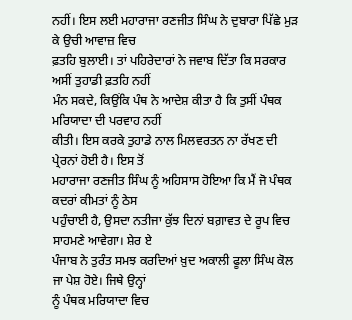ਨਹੀਂ। ਇਸ ਲਈ ਮਹਾਰਾਜਾ ਰਣਜੀਤ ਸਿੰਘ ਨੇ ਦੁਬਾਰਾ ਪਿੱਛੇ ਮੁੜ ਕੇ ਉਚੀ ਆਵਾਜ਼ ਵਿਚ
ਫ਼ਤਹਿ ਬੁਲਾਈ। ਤਾਂ ਪਹਿਰੇਦਾਰਾਂ ਨੇ ਜਵਾਬ ਦਿੱਤਾ ਕਿ ਸਰਕਾਰ ਅਸੀਂ ਤੁਹਾਡੀ ਫ਼ਤਹਿ ਨਹੀਂ
ਮੰਨ ਸਕਦੇ, ਕਿਉਂਕਿ ਪੰਥ ਨੇ ਆਦੇਸ਼ ਕੀਤਾ ਹੈ ਕਿ ਤੁਸੀਂ ਪੰਥਕ ਮਰਿਯਾਦਾ ਦੀ ਪਰਵਾਹ ਨਹੀਂ
ਕੀਤੀ। ਇਸ ਕਰਕੇ ਤੁਹਾਡੇ ਨਾਲ ਮਿਲਵਰਤਨ ਨਾ ਰੱਖਣ ਦੀ ਪ੍ਰੇਰਨਾਂ ਹੋਈ ਹੈ। ਇਸ ਤੋਂ
ਮਹਾਰਾਜਾ ਰਣਜੀਤ ਸਿੰਘ ਨੂੰ ਅਹਿਸਾਸ ਹੋਇਆ ਕਿ ਮੈਂ ਜੋ ਪੰਥਕ ਕਦਰਾਂ ਕੀਮਤਾਂ ਨੂੰ ਠੇਸ
ਪਹੁੰਚਾਈ ਹੈ, ਉਸਦਾ ਨਤੀਜਾ ਕੁੱਝ ਦਿਨਾਂ ਬਗ਼ਾਵਤ ਦੇ ਰੂਪ ਵਿਚ ਸਾਹਮਣੇ ਆਵੇਗਾ। ਸ਼ੇਰ ਏ
ਪੰਜਾਬ ਨੇ ਤੁਰੰਤ ਸਮਝ ਕਰਦਿਆਂ ਖ਼ੁਦ ਅਕਾਲੀ ਫੂਲਾ ਸਿੰਘ ਕੋਲ ਜਾ ਪੇਸ਼ ਹੋਏ। ਜਿਥੇ ਉਨ੍ਹਾਂ
ਨੂੰ ਪੰਥਕ ਮਰਿਯਾਦਾ ਵਿਚ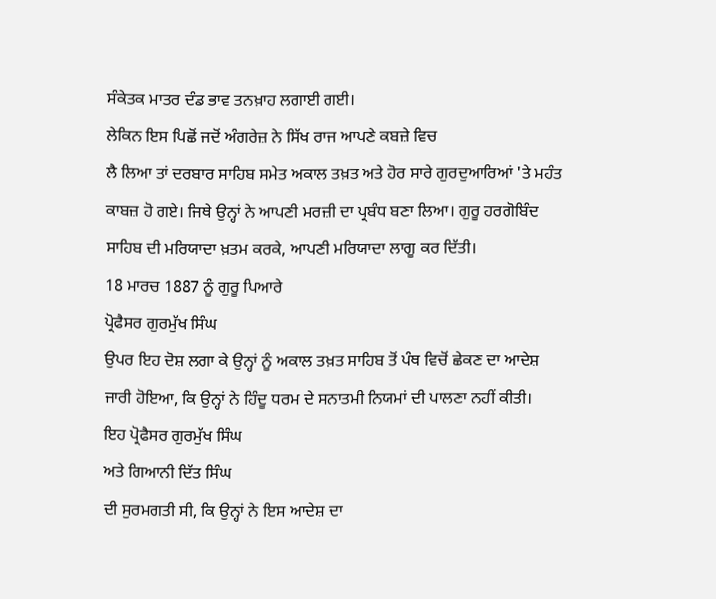ਸੰਕੇਤਕ ਮਾਤਰ ਦੰਡ ਭਾਵ ਤਨਖ਼ਾਹ ਲਗਾਈ ਗਈ।
ਲੇਕਿਨ ਇਸ ਪਿਛੋਂ ਜਦੋਂ ਅੰਗਰੇਜ਼ ਨੇ ਸਿੱਖ ਰਾਜ ਆਪਣੇ ਕਬਜ਼ੇ ਵਿਚ
ਲੈ ਲਿਆ ਤਾਂ ਦਰਬਾਰ ਸਾਹਿਬ ਸਮੇਤ ਅਕਾਲ ਤਖ਼ਤ ਅਤੇ ਹੋਰ ਸਾਰੇ ਗੁਰਦੁਆਰਿਆਂ 'ਤੇ ਮਹੰਤ
ਕਾਬਜ਼ ਹੋ ਗਏ। ਜਿਥੇ ਉਨ੍ਹਾਂ ਨੇ ਆਪਣੀ ਮਰਜ਼ੀ ਦਾ ਪ੍ਰਬੰਧ ਬਣਾ ਲਿਆ। ਗੁਰੂ ਹਰਗੋਬਿੰਦ
ਸਾਹਿਬ ਦੀ ਮਰਿਯਾਦਾ ਖ਼ਤਮ ਕਰਕੇ, ਆਪਣੀ ਮਰਿਯਾਦਾ ਲਾਗੂ ਕਰ ਦਿੱਤੀ।
18 ਮਾਰਚ 1887 ਨੂੰ ਗੁਰੂ ਪਿਆਰੇ
ਪ੍ਰੋਫੈਸਰ ਗੁਰਮੁੱਖ ਸਿੰਘ
ਉਪਰ ਇਹ ਦੋਸ਼ ਲਗਾ ਕੇ ਉਨ੍ਹਾਂ ਨੂੰ ਅਕਾਲ ਤਖ਼ਤ ਸਾਹਿਬ ਤੋਂ ਪੰਥ ਵਿਚੋਂ ਛੇਕਣ ਦਾ ਆਦੇਸ਼
ਜਾਰੀ ਹੋਇਆ, ਕਿ ਉਨ੍ਹਾਂ ਨੇ ਹਿੰਦੂ ਧਰਮ ਦੇ ਸਨਾਤਮੀ ਨਿਯਮਾਂ ਦੀ ਪਾਲਣਾ ਨਹੀਂ ਕੀਤੀ।
ਇਹ ਪ੍ਰੋਫੈਸਰ ਗੁਰਮੁੱਖ ਸਿੰਘ
ਅਤੇ ਗਿਆਨੀ ਦਿੱਤ ਸਿੰਘ
ਦੀ ਸੁਰਮਗਤੀ ਸੀ, ਕਿ ਉਨ੍ਹਾਂ ਨੇ ਇਸ ਆਦੇਸ਼ ਦਾ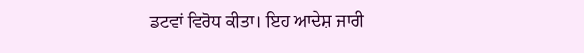ਡਟਵਾਂ ਵਿਰੋਧ ਕੀਤਾ। ਇਹ ਆਦੇਸ਼ ਜਾਰੀ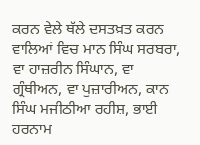ਕਰਨ ਵੇਲੇ ਥੱਲੇ ਦਸਤਖ਼ਤ ਕਰਨ ਵਾਲਿਆਂ ਵਿਚ ਮਾਨ ਸਿੰਘ ਸਰਬਰਾ, ਵਾ ਹਾਜ਼ਰੀਨ ਸਿੰਘਾਨ, ਵਾ
ਗ੍ਰੰਥੀਅਨ, ਵਾ ਪੁਜ਼ਾਰੀਅਨ, ਕਾਨ ਸਿੰਘ ਮਜੀਠੀਆ ਰਹੀਸ਼, ਭਾਈ ਹਰਨਾਮ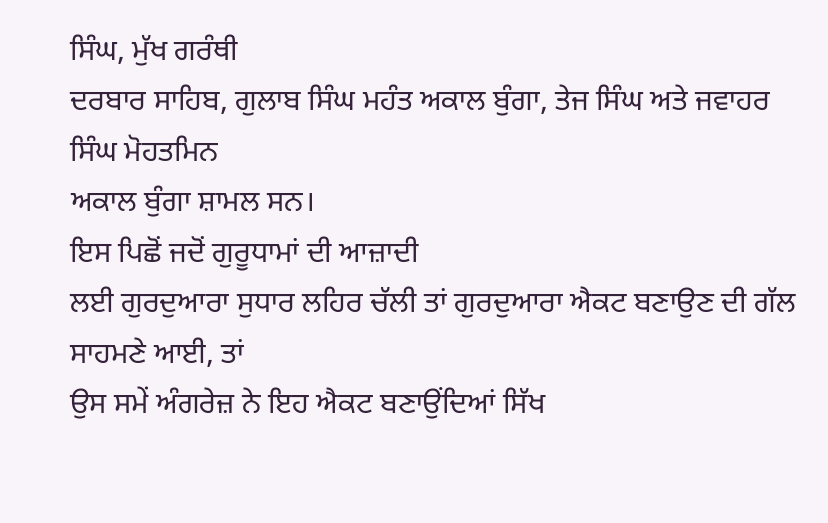ਸਿੰਘ, ਮੁੱਖ ਗਰੰਥੀ
ਦਰਬਾਰ ਸਾਹਿਬ, ਗੁਲਾਬ ਸਿੰਘ ਮਹੰਤ ਅਕਾਲ ਬੁੰਗਾ, ਤੇਜ ਸਿੰਘ ਅਤੇ ਜਵਾਹਰ ਸਿੰਘ ਮੋਹਤਮਿਨ
ਅਕਾਲ ਬੁੰਗਾ ਸ਼ਾਮਲ ਸਨ।
ਇਸ ਪਿਛੋਂ ਜਦੋਂ ਗੁਰੂਧਾਮਾਂ ਦੀ ਆਜ਼ਾਦੀ
ਲਈ ਗੁਰਦੁਆਰਾ ਸੁਧਾਰ ਲਹਿਰ ਚੱਲੀ ਤਾਂ ਗੁਰਦੁਆਰਾ ਐਕਟ ਬਣਾਉਣ ਦੀ ਗੱਲ ਸਾਹਮਣੇ ਆਈ, ਤਾਂ
ਉਸ ਸਮੇਂ ਅੰਗਰੇਜ਼ ਨੇ ਇਹ ਐਕਟ ਬਣਾਉਂਦਿਆਂ ਸਿੱਖ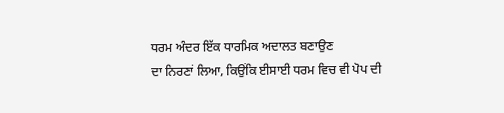ਧਰਮ ਅੰਦਰ ਇੱਕ ਧਾਰਮਿਕ ਅਦਾਲਤ ਬਣਾਉਣ
ਦਾ ਨਿਰਣਾਂ ਲਿਆ, ਕਿਉਂਕਿ ਈਸਾਈ ਧਰਮ ਵਿਚ ਵੀ ਪੋਪ ਦੀ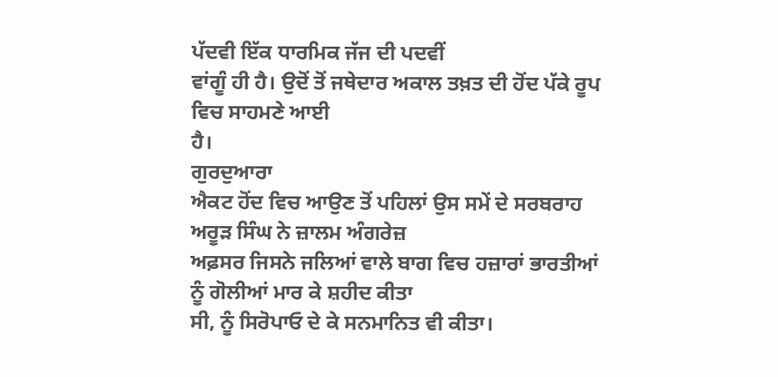ਪੱਦਵੀ ਇੱਕ ਧਾਰਮਿਕ ਜੱਜ ਦੀ ਪਦਵੀਂ
ਵਾਂਗੂੰ ਹੀ ਹੈ। ਉਦੋਂ ਤੋਂ ਜਥੇਦਾਰ ਅਕਾਲ ਤਖ਼ਤ ਦੀ ਹੋਂਦ ਪੱਕੇ ਰੂਪ ਵਿਚ ਸਾਹਮਣੇ ਆਈ
ਹੈ।
ਗੁਰਦੁਆਰਾ
ਐਕਟ ਹੋਂਦ ਵਿਚ ਆਉਣ ਤੋਂ ਪਹਿਲਾਂ ਉਸ ਸਮੇਂ ਦੇ ਸਰਬਰਾਹ ਅਰੂੜ ਸਿੰਘ ਨੇ ਜ਼ਾਲਮ ਅੰਗਰੇਜ਼
ਅਫ਼ਸਰ ਜਿਸਨੇ ਜਲਿਆਂ ਵਾਲੇ ਬਾਗ ਵਿਚ ਹਜ਼ਾਰਾਂ ਭਾਰਤੀਆਂ ਨੂੰ ਗੋਲੀਆਂ ਮਾਰ ਕੇ ਸ਼ਹੀਦ ਕੀਤਾ
ਸੀ, ਨੂੰ ਸਿਰੋਪਾਓ ਦੇ ਕੇ ਸਨਮਾਨਿਤ ਵੀ ਕੀਤਾ।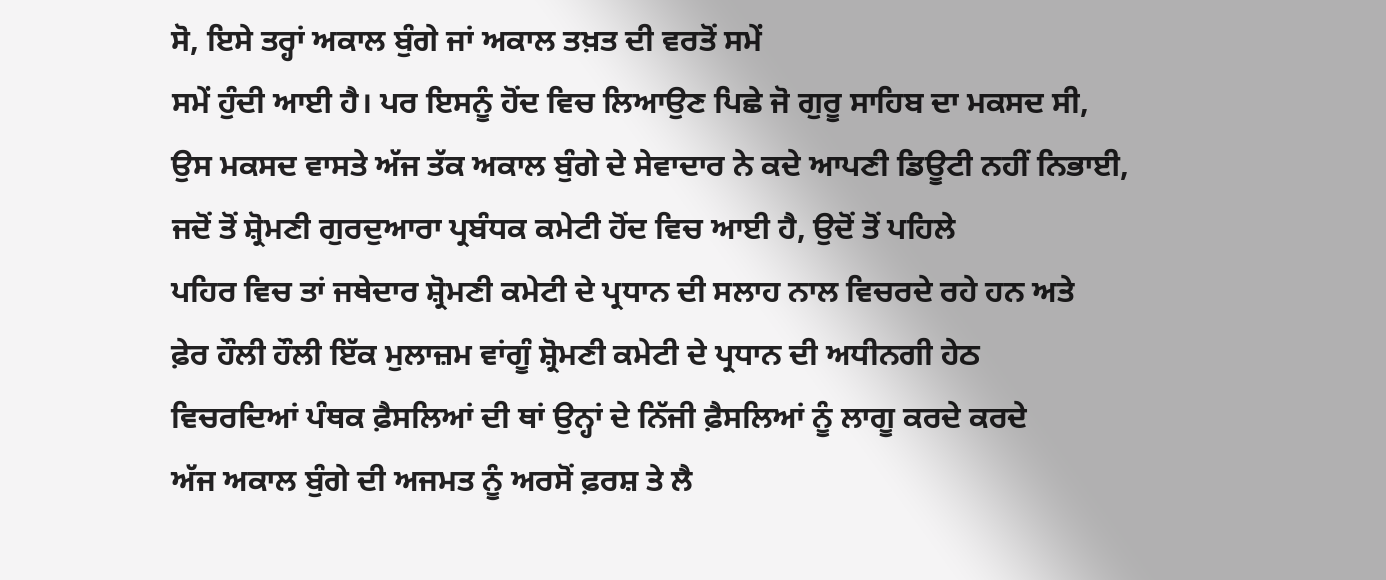ਸੋ, ਇਸੇ ਤਰ੍ਹਾਂ ਅਕਾਲ ਬੁੰਗੇ ਜਾਂ ਅਕਾਲ ਤਖ਼ਤ ਦੀ ਵਰਤੋਂ ਸਮੇਂ
ਸਮੇਂ ਹੁੰਦੀ ਆਈ ਹੈ। ਪਰ ਇਸਨੂੰ ਹੋਂਦ ਵਿਚ ਲਿਆਉਣ ਪਿਛੇ ਜੋ ਗੁਰੂ ਸਾਹਿਬ ਦਾ ਮਕਸਦ ਸੀ,
ਉਸ ਮਕਸਦ ਵਾਸਤੇ ਅੱਜ ਤੱਕ ਅਕਾਲ ਬੁੰਗੇ ਦੇ ਸੇਵਾਦਾਰ ਨੇ ਕਦੇ ਆਪਣੀ ਡਿਊਟੀ ਨਹੀਂ ਨਿਭਾਈ,
ਜਦੋਂ ਤੋਂ ਸ਼੍ਰੋਮਣੀ ਗੁਰਦੁਆਰਾ ਪ੍ਰਬੰਧਕ ਕਮੇਟੀ ਹੋਂਦ ਵਿਚ ਆਈ ਹੈ, ਉਦੋਂ ਤੋਂ ਪਹਿਲੇ
ਪਹਿਰ ਵਿਚ ਤਾਂ ਜਥੇਦਾਰ ਸ਼੍ਰੋਮਣੀ ਕਮੇਟੀ ਦੇ ਪ੍ਰਧਾਨ ਦੀ ਸਲਾਹ ਨਾਲ ਵਿਚਰਦੇ ਰਹੇ ਹਨ ਅਤੇ
ਫ਼ੇਰ ਹੌਲੀ ਹੌਲੀ ਇੱਕ ਮੁਲਾਜ਼ਮ ਵਾਂਗੂੰ ਸ਼੍ਰੋਮਣੀ ਕਮੇਟੀ ਦੇ ਪ੍ਰਧਾਨ ਦੀ ਅਧੀਨਗੀ ਹੇਠ
ਵਿਚਰਦਿਆਂ ਪੰਥਕ ਫ਼ੈਸਲਿਆਂ ਦੀ ਥਾਂ ਉਨ੍ਹਾਂ ਦੇ ਨਿੱਜੀ ਫ਼ੈਸਲਿਆਂ ਨੂੰ ਲਾਗੂ ਕਰਦੇ ਕਰਦੇ
ਅੱਜ ਅਕਾਲ ਬੁੰਗੇ ਦੀ ਅਜਮਤ ਨੂੰ ਅਰਸੋਂ ਫ਼ਰਸ਼ ਤੇ ਲੈ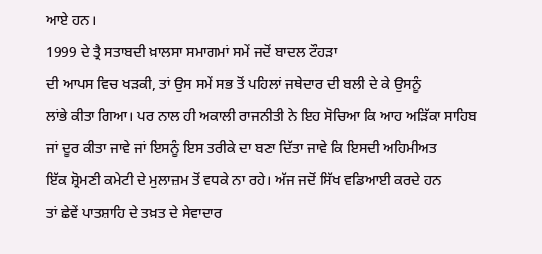ਆਏ ਹਨ।
1999 ਦੇ ਤ੍ਰੈ ਸਤਾਬਦੀ ਖ਼ਾਲਸਾ ਸਮਾਗਮਾਂ ਸਮੇਂ ਜਦੋਂ ਬਾਦਲ ਟੌਹੜਾ
ਦੀ ਆਪਸ ਵਿਚ ਖੜਕੀ, ਤਾਂ ਉਸ ਸਮੇਂ ਸਭ ਤੋਂ ਪਹਿਲਾਂ ਜਥੇਦਾਰ ਦੀ ਬਲੀ ਦੇ ਕੇ ਉਸਨੂੰ
ਲਾਂਭੇ ਕੀਤਾ ਗਿਆ। ਪਰ ਨਾਲ ਹੀ ਅਕਾਲੀ ਰਾਜਨੀਤੀ ਨੇ ਇਹ ਸੋਚਿਆ ਕਿ ਆਹ ਅੜਿੱਕਾ ਸਾਹਿਬ
ਜਾਂ ਦੂਰ ਕੀਤਾ ਜਾਵੇ ਜਾਂ ਇਸਨੂੰ ਇਸ ਤਰੀਕੇ ਦਾ ਬਣਾ ਦਿੱਤਾ ਜਾਵੇ ਕਿ ਇਸਦੀ ਅਹਿਮੀਅਤ
ਇੱਕ ਸ਼੍ਰੋਮਣੀ ਕਮੇਟੀ ਦੇ ਮੁਲਾਜ਼ਮ ਤੋਂ ਵਧਕੇ ਨਾ ਰਹੇ। ਅੱਜ ਜਦੋਂ ਸਿੱਖ ਵਡਿਆਈ ਕਰਦੇ ਹਨ
ਤਾਂ ਛੇਵੇਂ ਪਾਤਸ਼ਾਹਿ ਦੇ ਤਖ਼ਤ ਦੇ ਸੇਵਾਦਾਰ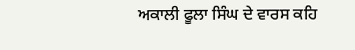ਅਕਾਲੀ ਫੂਲਾ ਸਿੰਘ ਦੇ ਵਾਰਸ ਕਹਿ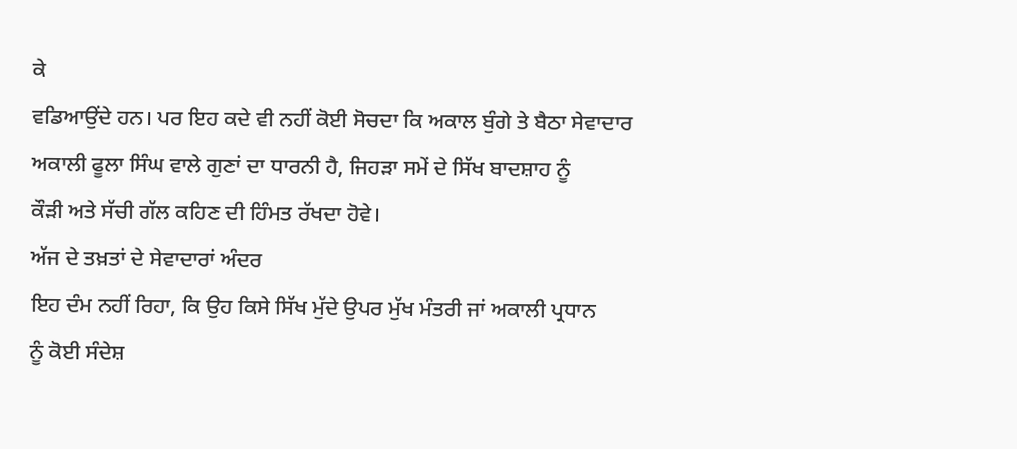ਕੇ
ਵਡਿਆਉਂਦੇ ਹਨ। ਪਰ ਇਹ ਕਦੇ ਵੀ ਨਹੀਂ ਕੋਈ ਸੋਚਦਾ ਕਿ ਅਕਾਲ ਬੁੰਗੇ ਤੇ ਬੈਠਾ ਸੇਵਾਦਾਰ
ਅਕਾਲੀ ਫੂਲਾ ਸਿੰਘ ਵਾਲੇ ਗੁਣਾਂ ਦਾ ਧਾਰਨੀ ਹੈ, ਜਿਹੜਾ ਸਮੇਂ ਦੇ ਸਿੱਖ ਬਾਦਸ਼ਾਹ ਨੂੰ
ਕੌੜੀ ਅਤੇ ਸੱਚੀ ਗੱਲ ਕਹਿਣ ਦੀ ਹਿੰਮਤ ਰੱਖਦਾ ਹੋਵੇ।
ਅੱਜ ਦੇ ਤਖ਼ਤਾਂ ਦੇ ਸੇਵਾਦਾਰਾਂ ਅੰਦਰ
ਇਹ ਦੰਮ ਨਹੀਂ ਰਿਹਾ, ਕਿ ਉਹ ਕਿਸੇ ਸਿੱਖ ਮੁੱਦੇ ਉਪਰ ਮੁੱਖ ਮੰਤਰੀ ਜਾਂ ਅਕਾਲੀ ਪ੍ਰਧਾਨ
ਨੂੰ ਕੋਈ ਸੰਦੇਸ਼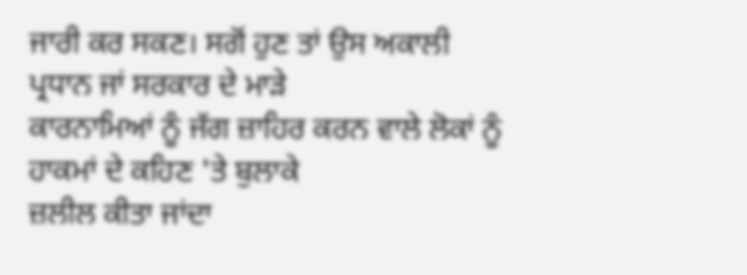ਜਾਰੀ ਕਰ ਸਕਣ। ਸਗੋਂ ਹੁਣ ਤਾਂ ਉਸ ਅਕਾਲੀ ਪ੍ਰਧਾਨ ਜਾਂ ਸਰਕਾਰ ਦੇ ਮਾੜੇ
ਕਾਰਨਾਮਿਆਂ ਨੂੰ ਜੱਗ ਜ਼ਾਹਿਰ ਕਰਨ ਵਾਲੇ ਲੋਕਾਂ ਨੂੰ ਹਾਕਮਾਂ ਦੇ ਕਹਿਣ 'ਤੇ ਬੁਲਾਕੇ
ਜ਼ਲੀਲ ਕੀਤਾ ਜਾਂਦਾ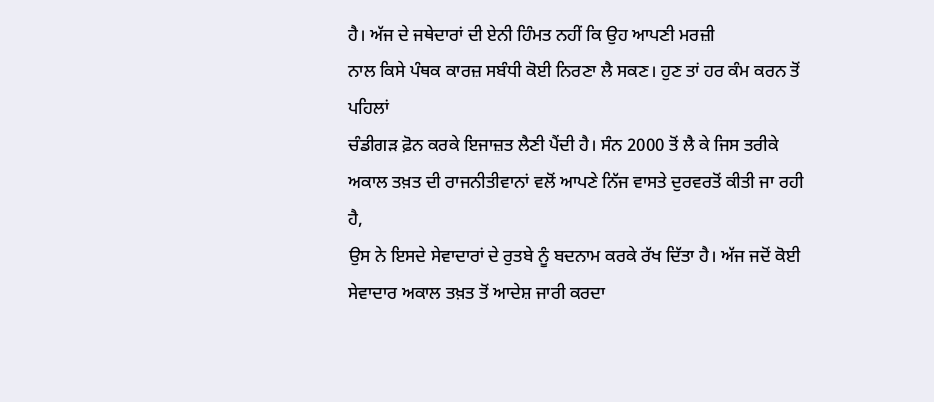ਹੈ। ਅੱਜ ਦੇ ਜਥੇਦਾਰਾਂ ਦੀ ਏਨੀ ਹਿੰਮਤ ਨਹੀਂ ਕਿ ਉਹ ਆਪਣੀ ਮਰਜ਼ੀ
ਨਾਲ ਕਿਸੇ ਪੰਥਕ ਕਾਰਜ਼ ਸਬੰਧੀ ਕੋਈ ਨਿਰਣਾ ਲੈ ਸਕਣ। ਹੁਣ ਤਾਂ ਹਰ ਕੰਮ ਕਰਨ ਤੋਂ ਪਹਿਲਾਂ
ਚੰਡੀਗੜ ਫ਼ੋਨ ਕਰਕੇ ਇਜਾਜ਼ਤ ਲੈਣੀ ਪੈਂਦੀ ਹੈ। ਸੰਨ 2000 ਤੋਂ ਲੈ ਕੇ ਜਿਸ ਤਰੀਕੇ
ਅਕਾਲ ਤਖ਼ਤ ਦੀ ਰਾਜਨੀਤੀਵਾਨਾਂ ਵਲੋਂ ਆਪਣੇ ਨਿੱਜ ਵਾਸਤੇ ਦੁਰਵਰਤੋਂ ਕੀਤੀ ਜਾ ਰਹੀ ਹੈ,
ਉਸ ਨੇ ਇਸਦੇ ਸੇਵਾਦਾਰਾਂ ਦੇ ਰੁਤਬੇ ਨੂੰ ਬਦਨਾਮ ਕਰਕੇ ਰੱਖ ਦਿੱਤਾ ਹੈ। ਅੱਜ ਜਦੋਂ ਕੋਈ
ਸੇਵਾਦਾਰ ਅਕਾਲ ਤਖ਼ਤ ਤੋਂ ਆਦੇਸ਼ ਜਾਰੀ ਕਰਦਾ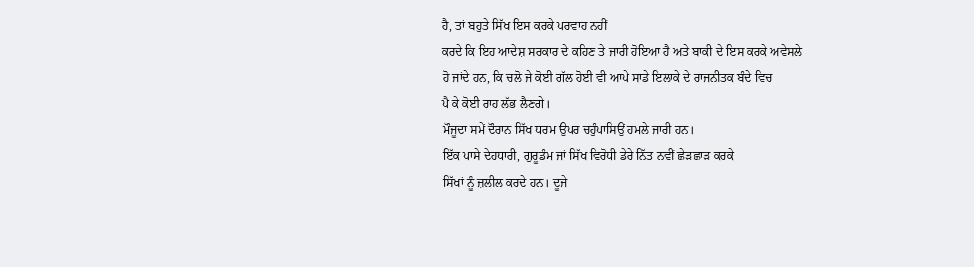ਹੈ, ਤਾਂ ਬਹੁਤੇ ਸਿੱਖ ਇਸ ਕਰਕੇ ਪਰਵਾਹ ਨਹੀਂ
ਕਰਦੇ ਕਿ ਇਹ ਆਦੇਸ਼ ਸਰਕਾਰ ਦੇ ਕਹਿਣ ਤੇ ਜਾਰੀ ਹੋਇਆ ਹੈ ਅਤੇ ਬਾਕੀ ਦੇ ਇਸ ਕਰਕੇ ਅਵੇਸਲੇ
ਹੋ ਜਾਂਦੇ ਹਨ, ਕਿ ਚਲੋ ਜੇ ਕੋਈ ਗੱਲ ਹੋਈ ਵੀ ਆਪੇ ਸਾਡੇ ਇਲਾਕੇ ਦੇ ਰਾਜਨੀਤਕ ਬੰਦੇ ਵਿਚ
ਪੈ ਕੇ ਕੋਈ ਰਾਹ ਲੱਭ ਲੈਣਗੇ।
ਮੌਜੂਦਾ ਸਮੇਂ ਦੌਰਾਨ ਸਿੱਖ ਧਰਮ ਉਪਰ ਚਹੁੰਪਾਸਿਉਂ ਹਮਲੇ ਜਾਰੀ ਹਨ।
ਇੱਕ ਪਾਸੇ ਦੇਹਧਾਰੀ, ਗੁਰੂਡੰਮ ਜਾਂ ਸਿੱਖ ਵਿਰੋਧੀ ਡੇਰੇ ਨਿੱਤ ਨਵੀਂ ਛੇੜਛਾੜ ਕਰਕੇ
ਸਿੱਖਾਂ ਨੂੰ ਜ਼ਲੀਲ ਕਰਦੇ ਹਨ। ਦੂਜੇ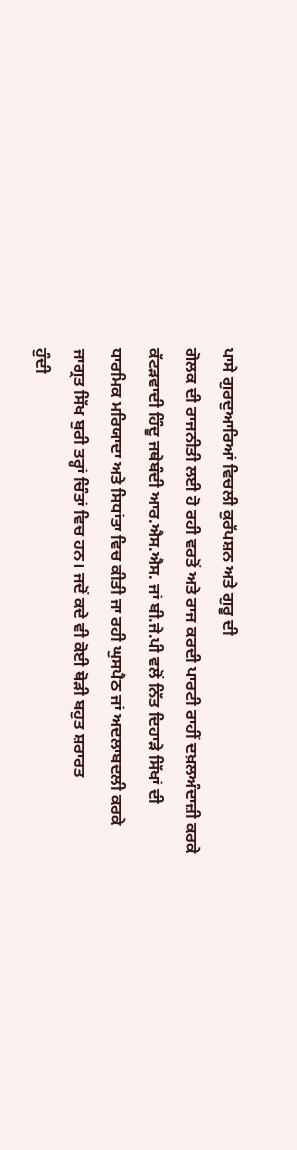ਪਾਸੇ ਗੁਰਦੁਆਰਿਆਂ ਵਿਚਲੀ ਕੁਰੱਪਸ਼ਨ ਅਤੇ ਗੁਰੂ ਦੀ
ਗੋਲਕ ਦੀ ਰਾਜਨੀਤੀ ਲਈ ਹੋ ਰਹੀ ਵਰਤੋਂ ਅਤੇ ਰਾਜ ਕਰਦੀ ਪਾਰਟੀ ਰਾਹੀਂ ਦਖ਼ਲਅੰਦਾਜ਼ੀ ਕਰਕੇ
ਕੱਟੜਵਾਦੀ ਹਿੰਦੂ ਜਥੇਬੰਦੀ ਆਰ.ਐਸ.ਐਸ. ਜਾਂ ਬੀ.ਜੇ.ਪੀ ਵਲੋਂ ਨਿੱਤ ਦਿਹਾੜੇ ਸਿੱਖਾਂ ਦੀ
ਧਾਰਮਿਕ ਮਰਿਯਾਦਾ ਅਤੇ ਸਿਧਾਂਤਾ ਵਿਚ ਕੀਤੀ ਜਾ ਰਹੀ ਘੁਸਪੈਠ ਜਾਂ ਅਦਲਾਬਦਲੀ ਕਰਕੇ
ਜਾਗ੍ਰਤ ਸਿੱਖ ਬੁਰੀ ਤਰ੍ਹਾਂ ਚਿੰਤਾਂ ਵਿਚ ਹਨ। ਜਦੋਂ ਕਦੇ ਵੀ ਕੋਈ ਥੋੜੀ ਬਹੁਤ ਸ਼ਰਾਰਤ
ਹੁੰਦੀ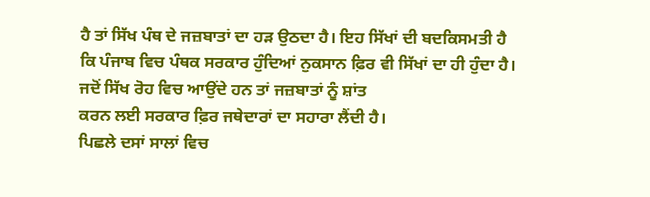ਹੈ ਤਾਂ ਸਿੱਖ ਪੰਥ ਦੇ ਜਜ਼ਬਾਤਾਂ ਦਾ ਹੜ ਉਠਦਾ ਹੈ। ਇਹ ਸਿੱਖਾਂ ਦੀ ਬਦਕਿਸਮਤੀ ਹੈ
ਕਿ ਪੰਜਾਬ ਵਿਚ ਪੰਥਕ ਸਰਕਾਰ ਹੁੰਦਿਆਂ ਨੁਕਸਾਨ ਫ਼ਿਰ ਵੀ ਸਿੱਖਾਂ ਦਾ ਹੀ ਹੁੰਦਾ ਹੈ।
ਜਦੋਂ ਸਿੱਖ ਰੋਹ ਵਿਚ ਆਉਂਦੇ ਹਨ ਤਾਂ ਜਜ਼ਬਾਤਾਂ ਨੂੰ ਸ਼ਾਂਤ
ਕਰਨ ਲਈ ਸਰਕਾਰ ਫ਼ਿਰ ਜਥੇਦਾਰਾਂ ਦਾ ਸਹਾਰਾ ਲੈਂਦੀ ਹੈ।
ਪਿਛਲੇ ਦਸਾਂ ਸਾਲਾਂ ਵਿਚ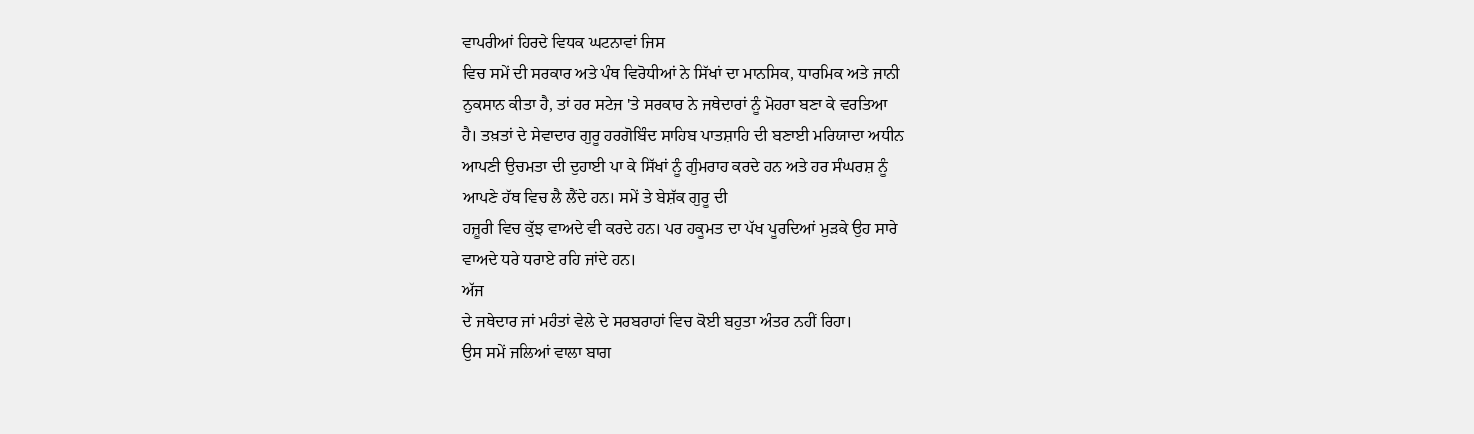ਵਾਪਰੀਆਂ ਹਿਰਦੇ ਵਿਧਕ ਘਟਨਾਵਾਂ ਜਿਸ
ਵਿਚ ਸਮੇਂ ਦੀ ਸਰਕਾਰ ਅਤੇ ਪੰਥ ਵਿਰੋਧੀਆਂ ਨੇ ਸਿੱਖਾਂ ਦਾ ਮਾਨਸਿਕ, ਧਾਰਮਿਕ ਅਤੇ ਜਾਨੀ
ਨੁਕਸਾਨ ਕੀਤਾ ਹੈ, ਤਾਂ ਹਰ ਸਟੇਜ 'ਤੇ ਸਰਕਾਰ ਨੇ ਜਥੇਦਾਰਾਂ ਨੂੰ ਮੋਹਰਾ ਬਣਾ ਕੇ ਵਰਤਿਆ
ਹੈ। ਤਖ਼ਤਾਂ ਦੇ ਸੇਵਾਦਾਰ ਗੁਰੂ ਹਰਗੋਬਿੰਦ ਸਾਹਿਬ ਪਾਤਸ਼ਾਹਿ ਦੀ ਬਣਾਈ ਮਰਿਯਾਦਾ ਅਧੀਨ
ਆਪਣੀ ਉਚਮਤਾ ਦੀ ਦੁਹਾਈ ਪਾ ਕੇ ਸਿੱਖਾਂ ਨੂੰ ਗੁੰਮਰਾਹ ਕਰਦੇ ਹਨ ਅਤੇ ਹਰ ਸੰਘਰਸ਼ ਨੂੰ
ਆਪਣੇ ਹੱਥ ਵਿਚ ਲੈ ਲੈਂਦੇ ਹਨ। ਸਮੇਂ ਤੇ ਬੇਸ਼ੱਕ ਗੁਰੂ ਦੀ
ਹਜ਼ੂਰੀ ਵਿਚ ਕੁੱਝ ਵਾਅਦੇ ਵੀ ਕਰਦੇ ਹਨ। ਪਰ ਹਕੂਮਤ ਦਾ ਪੱਖ ਪੂਰਦਿਆਂ ਮੁੜਕੇ ਉਹ ਸਾਰੇ
ਵਾਅਦੇ ਧਰੇ ਧਰਾਏ ਰਹਿ ਜਾਂਦੇ ਹਨ।
ਅੱਜ
ਦੇ ਜਥੇਦਾਰ ਜਾਂ ਮਹੰਤਾਂ ਵੇਲੇ ਦੇ ਸਰਬਰਾਹਾਂ ਵਿਚ ਕੋਈ ਬਹੁਤਾ ਅੰਤਰ ਨਹੀਂ ਰਿਹਾ।
ਉਸ ਸਮੇਂ ਜਲਿਆਂ ਵਾਲਾ ਬਾਗ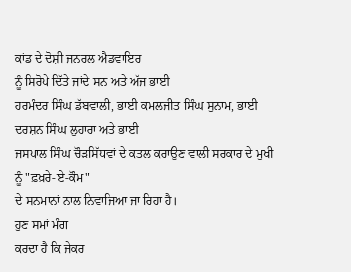ਕਾਂਡ ਦੇ ਦੋਸ਼ੀ ਜਨਰਲ ਐਡਵਾਇਰ
ਨੂੰ ਸਿਰੋਪੇ ਦਿੱਤੇ ਜਾਂਦੇ ਸਨ ਅਤੇ ਅੱਜ ਭਾਈ
ਹਰਮੰਦਰ ਸਿੰਘ ਡੱਬਵਾਲੀ, ਭਾਈ ਕਮਲਜੀਤ ਸਿੰਘ ਸੁਨਾਮ, ਭਾਈ ਦਰਸ਼ਨ ਸਿੰਘ ਲੁਹਾਰਾ ਅਤੇ ਭਾਈ
ਜਸਪਾਲ ਸਿੰਘ ਚੌੜਸਿੱਧਵਾਂ ਦੇ ਕਤਲ ਕਰਾਉਣ ਵਾਲੀ ਸਰਕਾਰ ਦੇ ਮੁਖੀ ਨੂੰ "ਫ਼ਖ਼ਰੇ-ਏ-ਕੌਮ"
ਦੇ ਸਨਮਾਨਾਂ ਨਾਲ ਨਿਵਾਜਿਆ ਜਾ ਰਿਹਾ ਹੈ।
ਹੁਣ ਸਮਾਂ ਮੰਗ
ਕਰਦਾ ਹੈ ਕਿ ਜੇਕਰ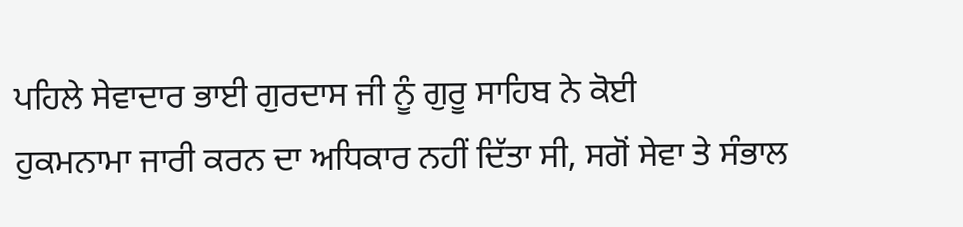ਪਹਿਲੇ ਸੇਵਾਦਾਰ ਭਾਈ ਗੁਰਦਾਸ ਜੀ ਨੂੰ ਗੁਰੂ ਸਾਹਿਬ ਨੇ ਕੋਈ
ਹੁਕਮਨਾਮਾ ਜਾਰੀ ਕਰਨ ਦਾ ਅਧਿਕਾਰ ਨਹੀਂ ਦਿੱਤਾ ਸੀ, ਸਗੋਂ ਸੇਵਾ ਤੇ ਸੰਭਾਲ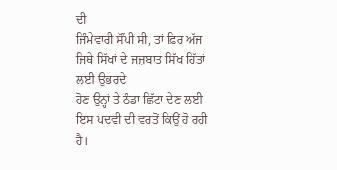ਦੀ
ਜਿੰਮੇਵਾਰੀ ਸੌਂਪੀ ਸੀ, ਤਾਂ ਫ਼ਿਰ ਅੱਜ ਜਿਥੇ ਸਿੱਖਾਂ ਦੇ ਜਜ਼ਬਾਤ ਸਿੱਖ ਹਿੱਤਾਂ ਲਈ ਉਭਰਦੇ
ਹੋਣ ਉਨ੍ਹਾਂ ਤੇ ਠੰਡਾ ਛਿੱਟਾ ਦੇਣ ਲਈ ਇਸ ਪਦਵੀ ਦੀ ਵਰਤੋਂ ਕਿਉਂ ਹੋ ਰਹੀ ਹੈ।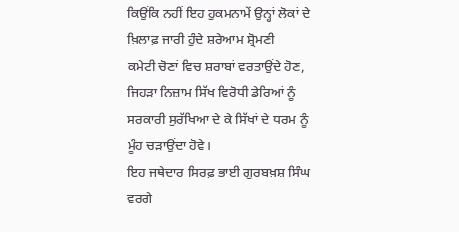ਕਿਉਂਕਿ ਨਹੀਂ ਇਹ ਹੁਕਮਨਾਮੇਂ ਉਨ੍ਹਾਂ ਲੋਕਾਂ ਦੇ ਖ਼ਿਲਾਫ਼ ਜਾਰੀ ਹੁੰਦੇ ਸ਼ਰੇਆਮ ਸ਼੍ਰੋਮਣੀ
ਕਮੇਟੀ ਚੋਣਾਂ ਵਿਚ ਸ਼ਰਾਬਾਂ ਵਰਤਾਉਂਦੇ ਹੋਣ, ਜਿਹੜਾ ਨਿਜ਼ਾਮ ਸਿੱਖ ਵਿਰੋਧੀ ਡੇਰਿਆਂ ਨੂੰ
ਸਰਕਾਰੀ ਸੁਰੱਖਿਆ ਦੇ ਕੇ ਸਿੱਖਾਂ ਦੇ ਧਰਮ ਨੂੰ ਮੂੰਹ ਚੜਾਉਂਦਾ ਹੋਵੇ।
ਇਹ ਜਥੇਦਾਰ ਸਿਰਫ਼ ਭਾਈ ਗੁਰਬਖ਼ਸ਼ ਸਿੰਘ ਵਰਗੇ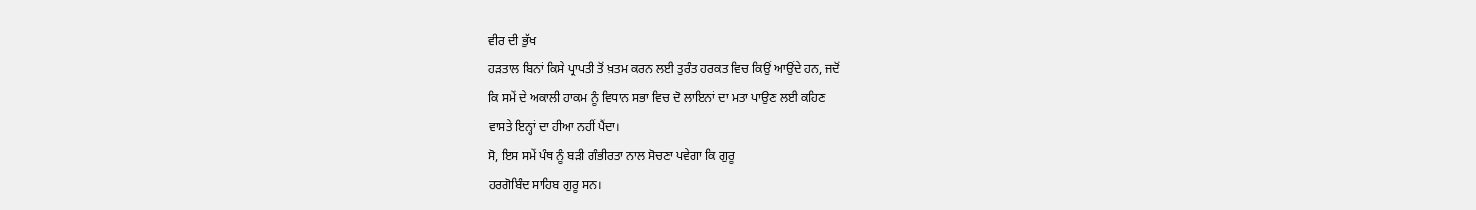ਵੀਰ ਦੀ ਭੁੱਖ
ਹੜਤਾਲ ਬਿਨਾਂ ਕਿਸੇ ਪ੍ਰਾਪਤੀ ਤੋਂ ਖ਼ਤਮ ਕਰਨ ਲਈ ਤੁਰੰਤ ਹਰਕਤ ਵਿਚ ਕਿਉਂ ਆਉਂਦੇ ਹਨ, ਜਦੋਂ
ਕਿ ਸਮੇਂ ਦੇ ਅਕਾਲੀ ਹਾਕਮ ਨੂੰ ਵਿਧਾਨ ਸਭਾ ਵਿਚ ਦੋ ਲਾਇਨਾਂ ਦਾ ਮਤਾ ਪਾਉਣ ਲਈ ਕਹਿਣ
ਵਾਸਤੇ ਇਨ੍ਹਾਂ ਦਾ ਹੀਆ ਨਹੀਂ ਪੈਂਦਾ।
ਸੋ, ਇਸ ਸਮੇਂ ਪੰਥ ਨੂੰ ਬੜੀ ਗੰਭੀਰਤਾ ਨਾਲ ਸੋਚਣਾ ਪਵੇਗਾ ਕਿ ਗੁਰੂ
ਹਰਗੋਬਿੰਦ ਸਾਹਿਬ ਗੁਰੂ ਸਨ।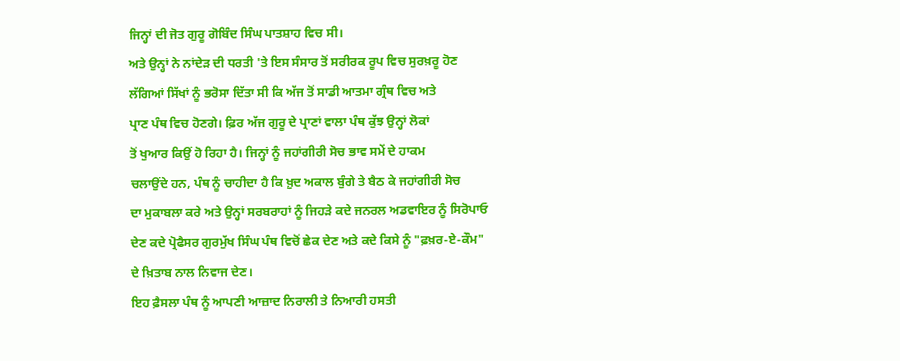ਜਿਨ੍ਹਾਂ ਦੀ ਜੋਤ ਗੁਰੂ ਗੋਬਿੰਦ ਸਿੰਘ ਪਾਤਸ਼ਾਹ ਵਿਚ ਸੀ।
ਅਤੇ ਉਨ੍ਹਾਂ ਨੇ ਨਾਂਦੇੜ ਦੀ ਧਰਤੀ 'ਤੇ ਇਸ ਸੰਸਾਰ ਤੋਂ ਸਰੀਰਕ ਰੂਪ ਵਿਚ ਸੁਰਖ਼ਰੂ ਹੋਣ
ਲੱਗਿਆਂ ਸਿੱਖਾਂ ਨੂੰ ਭਰੋਸਾ ਦਿੱਤਾ ਸੀ ਕਿ ਅੱਜ ਤੋਂ ਸਾਡੀ ਆਤਮਾ ਗ੍ਰੰਥ ਵਿਚ ਅਤੇ
ਪ੍ਰਾਣ ਪੰਥ ਵਿਚ ਹੋਣਗੇ। ਫ਼ਿਰ ਅੱਜ ਗੁਰੂ ਦੇ ਪ੍ਰਾਣਾਂ ਵਾਲਾ ਪੰਥ ਕੁੱਝ ਉਨ੍ਹਾਂ ਲੋਕਾਂ
ਤੋਂ ਖੁਆਰ ਕਿਉਂ ਹੋ ਰਿਹਾ ਹੈ। ਜਿਨ੍ਹਾਂ ਨੂੰ ਜਹਾਂਗੀਰੀ ਸੋਚ ਭਾਵ ਸਮੇਂ ਦੇ ਹਾਕਮ
ਚਲਾਉਂਦੇ ਹਨ, ਪੰਥ ਨੂੰ ਚਾਹੀਦਾ ਹੈ ਕਿ ਖ਼ੁਦ ਅਕਾਲ ਬੁੰਗੇ ਤੇ ਬੈਠ ਕੇ ਜਹਾਂਗੀਰੀ ਸੋਚ
ਦਾ ਮੁਕਾਬਲਾ ਕਰੇ ਅਤੇ ਉਨ੍ਹਾਂ ਸਰਬਰਾਹਾਂ ਨੂੰ ਜਿਹੜੇ ਕਦੇ ਜਨਰਲ ਅਡਵਾਇਰ ਨੂੰ ਸਿਰੋਪਾਓ
ਦੇਣ ਕਦੇ ਪ੍ਰੋਫੈਸਰ ਗੁਰਮੁੱਖ ਸਿੰਘ ਪੰਥ ਵਿਚੋਂ ਛੇਕ ਦੇਣ ਅਤੇ ਕਦੇ ਕਿਸੇ ਨੂੰ "ਫ਼ਖ਼ਰ-ਏ-ਕੌਮ"
ਦੇ ਖ਼ਿਤਾਬ ਨਾਲ ਨਿਵਾਜ ਦੇਣ।
ਇਹ ਫ਼ੈਸਲਾ ਪੰਥ ਨੂੰ ਆਪਣੀ ਆਜ਼ਾਦ ਨਿਰਾਲੀ ਤੇ ਨਿਆਰੀ ਹਸਤੀ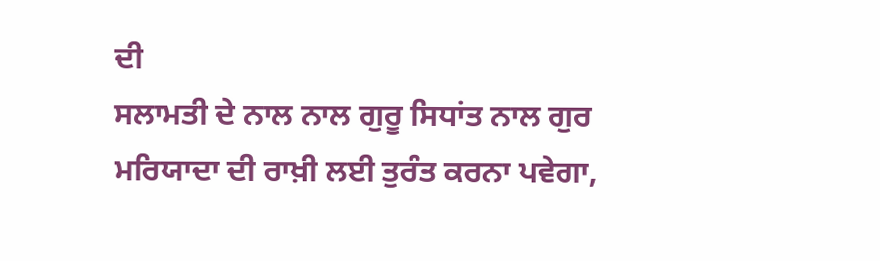ਦੀ
ਸਲਾਮਤੀ ਦੇ ਨਾਲ ਨਾਲ ਗੁਰੂ ਸਿਧਾਂਤ ਨਾਲ ਗੁਰ ਮਰਿਯਾਦਾ ਦੀ ਰਾਖ਼ੀ ਲਈ ਤੁਰੰਤ ਕਰਨਾ ਪਵੇਗਾ,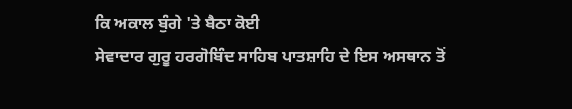ਕਿ ਅਕਾਲ ਬੁੰਗੇ 'ਤੇ ਬੈਠਾ ਕੋਈ
ਸੇਵਾਦਾਰ ਗੁਰੂ ਹਰਗੋਬਿੰਦ ਸਾਹਿਬ ਪਾਤਸ਼ਾਹਿ ਦੇ ਇਸ ਅਸਥਾਨ ਤੋਂ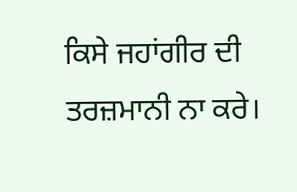ਕਿਸੇ ਜਹਾਂਗੀਰ ਦੀ
ਤਰਜ਼ਮਾਨੀ ਨਾ ਕਰੇ।